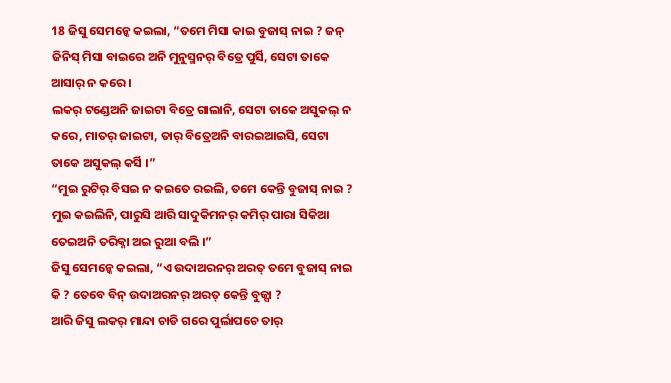18 ଜିସୁ ସେମନ୍କେ କଇଲା, “ତମେ ମିସା କାଇ ବୁଜାସ୍ ନାଇ ? ଜନ୍ ଜିନିସ୍ ମିସା ବାଇରେ ଅନି ମୁନୁସ୍ମନର୍ ବିତ୍ରେ ପୁର୍ସି, ସେଟା ତାକେ ଆସାର୍ ନ କରେ ।
ଲକର୍ ଟଣ୍ଡେଅନି ଜାଇଟା ବିତ୍ରେ ଗାଲାନି, ସେଟା ତାକେ ଅସୁକଲ୍ ନ କରେ, ମାତର୍ ଜାଇଟା, ତାର୍ ବିତ୍ରେଅନି ବାରଇଆଇସି, ସେଟା ତାକେ ଅସୁକଲ୍ କର୍ସି ।”
“ମୁଇ ରୁଟିର୍ ବିସଇ ନ କଇତେ ରଇଲି, ତମେ କେନ୍ତି ବୁଜାସ୍ ନାଇ ? ମୁଇ କଇଲିନି, ପାରୁସି ଆରି ସାଦୁକିମନର୍ କମିର୍ ପାରା ସିକିଆ ତେଇଅନି ତରିକ୍ନା ଅଇ ରୁଆ ବଲି ।”
ଜିସୁ ସେମନ୍କେ କଇଲା, “ଏ ଉଦାଅରନର୍ ଅରତ୍ ତମେ ବୁଜାସ୍ ନାଇ କି ? ତେବେ ବିନ୍ ଉଦାଅରନର୍ ଅରତ୍ କେନ୍ତି ବୁଜ୍ସା ?
ଆରି ଜିସୁ ଲକର୍ ମାନ୍ଦା ଚାଡି ଗରେ ପୁର୍ଲାପଚେ ତାର୍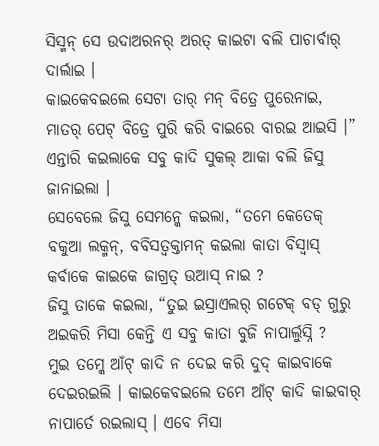ସିସ୍ମନ୍ ସେ ଉଦାଅରନର୍ ଅରତ୍ କାଇଟା ବଲି ପାଚାର୍ବାର୍ ଦାର୍ଲାଇ ।
କାଇକେବଇଲେ ସେଟା ତାର୍ ମନ୍ ବିତ୍ରେ ପୁରେନାଇ, ମାତର୍ ପେଟ୍ ବିତ୍ରେ ପୁରି କରି ବାଇରେ ବାରଇ ଆଇସି ।” ଏନ୍ତାରି କଇଲାକେ ସବୁ କାଦି ସୁକଲ୍ ଆକା ବଲି ଜିସୁ ଜାନାଇଲା ।
ସେବେଲେ ଜିସୁ ସେମନ୍କେ କଇଲା, “ତମେ କେତେକ୍ ବକୁଆ ଲକ୍ମନ୍, ବବିସତ୍ବକ୍ତାମନ୍ କଇଲା କାତା ବିସ୍ବାସ୍ କର୍ବାକେ କାଇକେ ଜାଗ୍ରତ୍ ଉଆସ୍ ନାଇ ?
ଜିସୁ ତାକେ କଇଲା, “ତୁଇ ଇସ୍ରାଏଲର୍ ଗଟେକ୍ ବଡ୍ ଗୁରୁ ଅଇକରି ମିସା କେନ୍ତି ଏ ସବୁ କାତା ବୁଜି ନାପାର୍ଲୁସ୍ନି ?
ମୁଇ ତମ୍କେ ଆଁଟ୍ କାଦି ନ ଦେଇ କରି ଦୁଦ୍ କାଇବାକେ ଦେଇରଇଲି । କାଇକେବଇଲେ ତମେ ଆଁଟ୍ କାଦି କାଇବାର୍ ନାପାର୍ତେ ରଇଲାସ୍ । ଏବେ ମିସା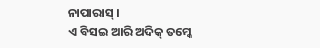ନାପାରାସ୍ ।
ଏ ବିସଇ ଆରି ଅଦିକ୍ ତମ୍କେ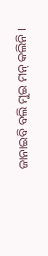ଜାନାଇବି ବଲି ମୁଇ ମନ୍ କଲିନି ।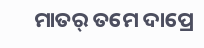ମାତର୍ ତମେ ଦାପ୍ରେ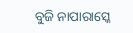ବୁଜି ନାପାରାସ୍କେ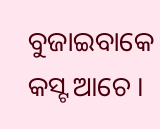ବୁଜାଇବାକେ କସ୍ଟ ଆଚେ ।